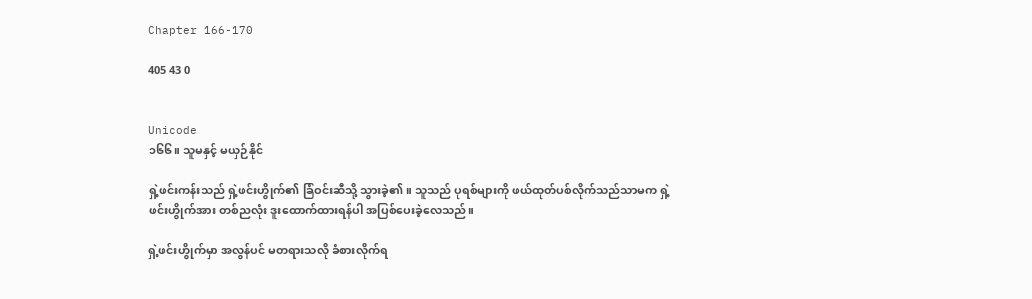Chapter 166-170

405 43 0


Unicode
၁၆၆။ သူမနှင့် မယှဉ်နိုင်

ရှဲ့ဖင်းကန်းသည် ရှဲ့ဖင်းဟွိုက်၏ ခြံဝင်းဆီသို့ သွားခဲ့၏။ သူသည် ပုရစ်များကို ဖယ်ထုတ်ပစ်လိုက်သည်သာမက ရှဲ့ဖင်းဟွိုက်အား တစ်ညလုံး ဒူးထောက်ထားရန်ပါ အပြစ်ပေးခဲ့လေသည်။

ရှဲ့ဖင်းဟွိုက်မှာ အလွန်ပင် မတရားသလို ခံစားလိုက်ရ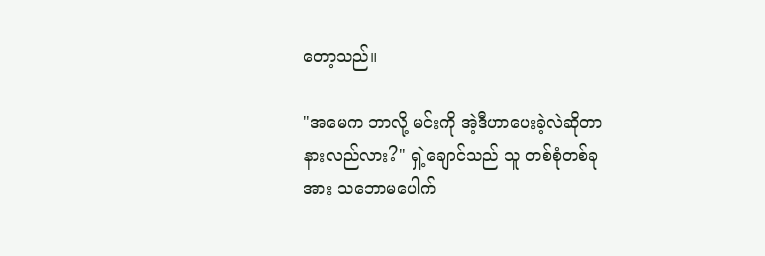တော့သည်။

"အမေက ဘာလို့ မင်းကို အဲ့ဒီဟာပေးခဲ့လဲဆိုတာ နားလည်လား?" ရှဲ့ချောင်သည် သူ တစ်စုံတစ်ခုအား သဘောမပေါက်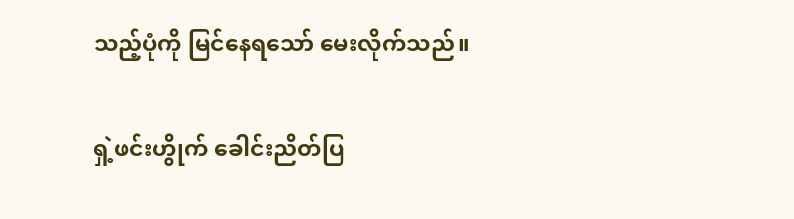သည့်ပုံကို မြင်‌နေရသော် မေးလိုက်သည်။

ရှဲ့ဖင်းဟွိုက် ခေါင်းညိတ်ပြ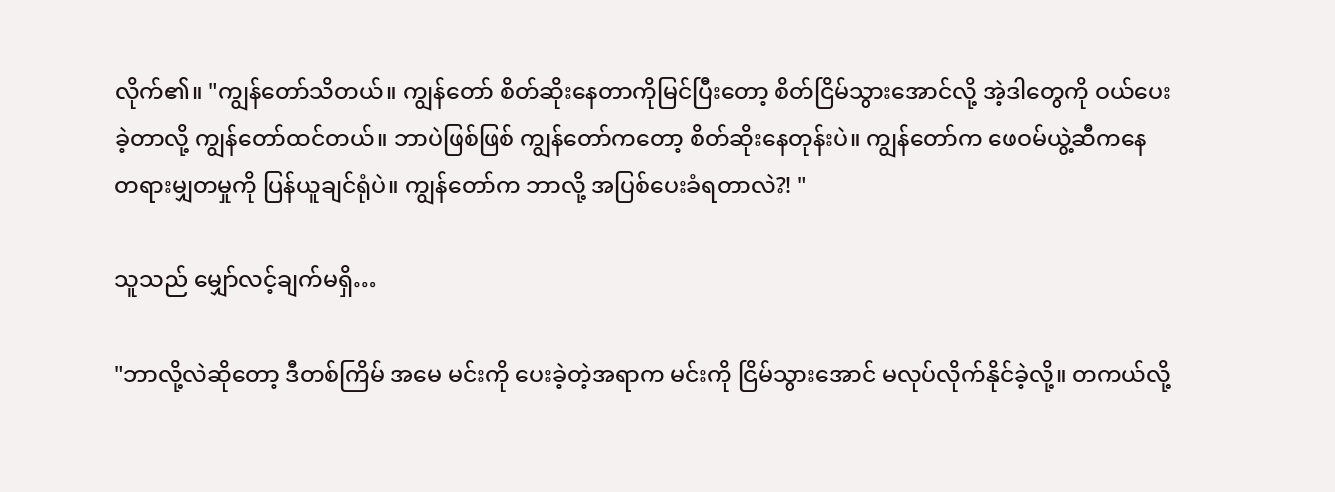လိုက်၏။ "ကျွန်တော်သိတယ်။ ကျွန်တော် စိတ်ဆိုးနေတာကိုမြင်ပြီးတော့ စိတ်ငြိမ်သွားအောင်လို့ အဲ့ဒါတွေကို ဝယ်ပေးခဲ့တာလို့ ကျွန်တော်ထင်တယ်။ ဘာပဲဖြစ်ဖြစ် ကျွန်တော်ကတော့ စိတ်ဆိုးနေတုန်းပဲ။ ကျွန်တော်က ဖေဝမ်ယွဲ့ဆီကနေ တရားမျှတမှုကို ပြန်ယူချင်ရုံပဲ။ ကျွန်တော်က ဘာလို့ အပြစ်ပေးခံရတာလဲ?! "

သူသည် မျှော်လင့်ချက်မရှိ…

"ဘာလို့လဲဆိုတော့ ဒီတစ်ကြိမ် အမေ မင်းကို ပေးခဲ့တဲ့အရာက မင်းကို ငြိမ်သွားအောင် မလုပ်လိုက်နိုင်ခဲ့လို့။ တကယ်လို့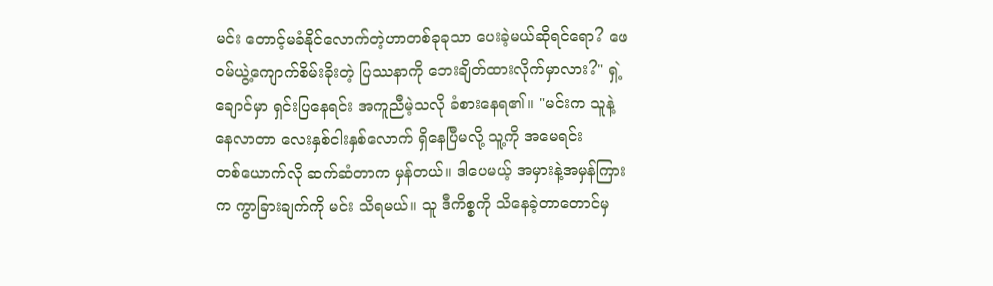မင်း တောင့်မခံနိုင်လောက်တဲ့ဟာတစ်ခုခုသာ ပေးခဲ့မယ်ဆိုရင်ရော? ဖေဝမ်ယွဲ့ကျောက်စိမ်းခိုးတဲ့ ပြဿနာကို ဘေးချိတ်ထားလိုက်မှာလား?" ရှဲ့ချောင်မှာ ရှင်းပြနေရင်း အကူညီမဲ့သလို ခံစားနေရ၏။ "မင်းက သူနဲ့နေလာတာ လေးနှစ်ငါးနှစ်လောက် ရှိနေပြီမလို့ သူ့ကို အမေရင်းတစ်‌ယောက်လို ဆက်ဆံတာက မှန်တယ်။ ဒါပေမယ့် အမှားနဲ့အမှန်ကြားက ကွာခြားချက်ကို မင်း သိရမယ်။ သူ ဒီကိစ္စကို သိနေခဲ့တာတောင်မှ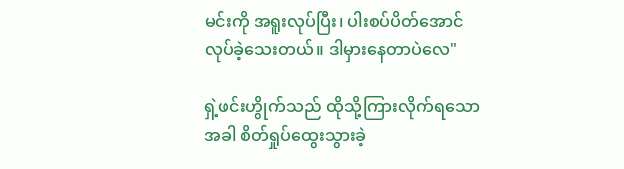မင်းကို အရူးလုပ်ပြီး၊ ပါးစပ်ပိတ်အောင် လုပ်ခဲ့သေးတယ်။ ဒါမှားနေတာပဲလေ"

ရှဲ့ဖင်းဟွိုက်သည် ထိုသို့ကြားလိုက်ရသောအခါ စိတ်ရှုပ်ထွေးသွားခဲ့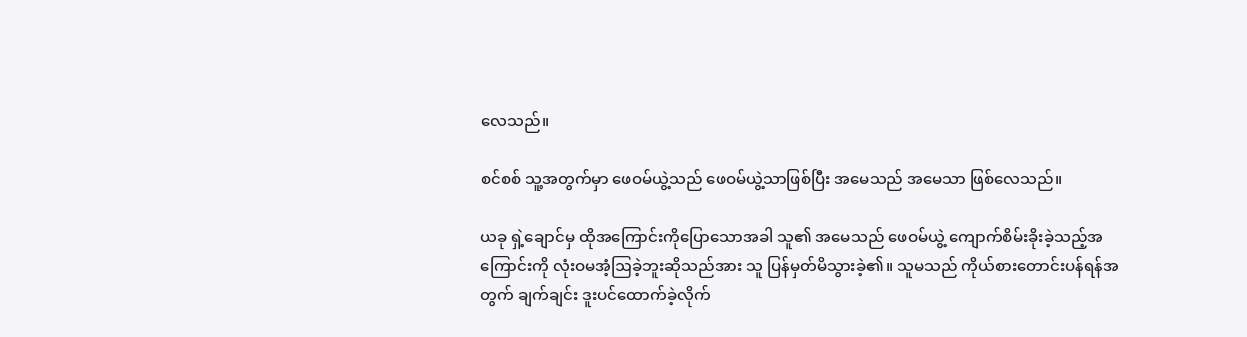လေသည်။

စင်စစ် သူ့အတွက်မှာ ဖေဝမ်ယွဲ့သည် ဖေဝမ်ယွဲ့သာဖြစ်ပြီး အမေသည် အမေသာ ဖြစ်‌လေသည်။

ယခု ရှဲ့ချောင်မှ ထိုအကြောင်းကိုပြောသောအခါ သူ၏ အမေသည် ‌ဖေဝမ်ယွဲ့ ကျောက်စိမ်းခိုးခဲ့သည့်အကြောင်းကို လုံးဝမအံ့ဩခဲ့ဘူးဆိုသည်အား သူ ပြန်မှတ်မိသွားခဲ့၏။ သူမသည် ကိုယ်စားတောင်းပန်ရန်အတွက် ချက်ချင်း ဒူးပင်ထောက်ခဲ့လိုက်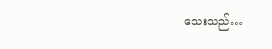သေးသည်…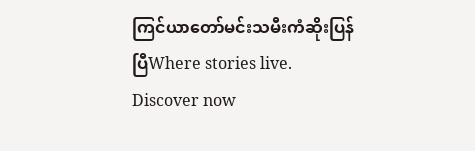ကြင်ယာတော်မင်းသမီးကံဆိုးပြန်ပြီWhere stories live. Discover now